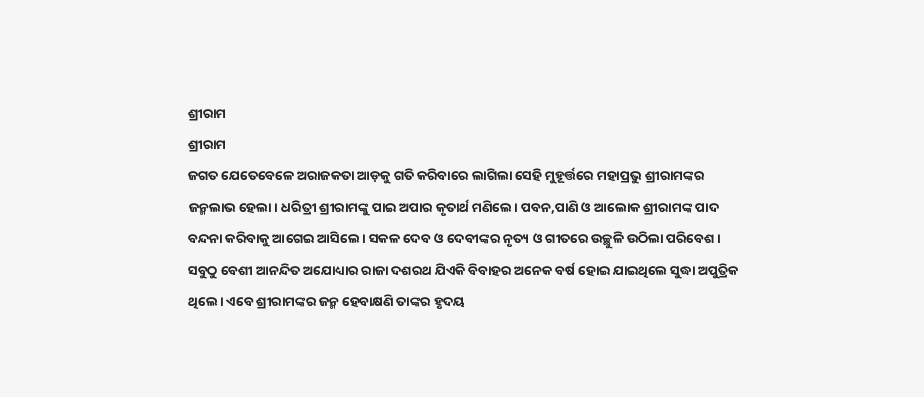ଶ୍ରୀରାମ
ଶ୍ରୀରାମ
ଜଗତ ଯେତେବେଳେ ଅରାଜକତା ଆଡ଼କୁ ଗତି କରିବାରେ ଲାଗିଲା ସେହି ମୁହୂର୍ତ୍ତରେ ମହାପ୍ରଭୁ ଶ୍ରୀରାମଙ୍କର ଜନ୍ମଲାଭ ହେଲା। ଧରିତ୍ରୀ ଶ୍ରୀରାମଙ୍କୁ ପାଇ ଅପାର କୃତାର୍ଥ ମଣିଲେ। ପବନ,ପାଣି ଓ ଆଲୋକ ଶ୍ରୀରାମଙ୍କ ପାଦ ବନ୍ଦନା କରିବାକୁ ଆଗେଇ ଆସିଲେ। ସକଳ ଦେବ ଓ ଦେବୀଙ୍କର ନୃତ୍ୟ ଓ ଗୀତରେ ଉଚ୍ଛୁଳି ଉଠିଲା ପରିବେଶ। ସବୁଠୁ ବେଶୀ ଆନନ୍ଦିତ ଅଯୋଧ୍ୟାର ରାଜା ଦଶରଥ ଯିଏକି ବିବାହର ଅନେକ ବର୍ଷ ହୋଇ ଯାଇଥିଲେ ସୁଦ୍ଧା ଅପୁତ୍ରିକ ଥିଲେ। ଏବେ ଶ୍ରୀରାମଙ୍କର ଜନ୍ମ ହେବାକ୍ଷଣି ତାଙ୍କର ହୃଦୟ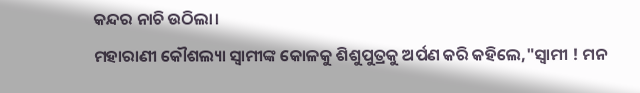କନ୍ଦର ନାଚି ଉଠିଲା।
ମହାରାଣୀ କୌଶଲ୍ୟା ସ୍ୱାମୀଙ୍କ କୋଳକୁ ଶିଶୁପୁତ୍ରକୁ ଅର୍ପଣ କରି କହିଲେ,"ସ୍ୱାମୀ ! ମନ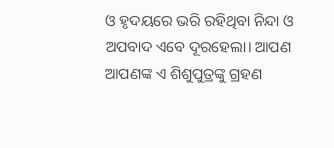ଓ ହୃଦୟରେ ଭରି ରହିଥିବା ନିନ୍ଦା ଓ ଅପବାଦ ଏବେ ଦୂରହେଲା। ଆପଣ ଆପଣଙ୍କ ଏ ଶିଶୁପୁତ୍ରଙ୍କୁ ଗ୍ରହଣ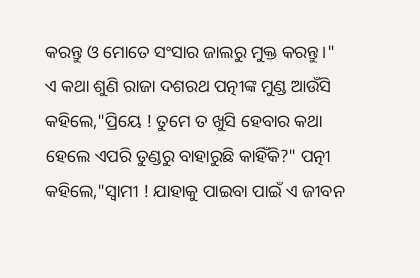କରନ୍ତୁ ଓ ମୋତେ ସଂସାର ଜାଲରୁ ମୁକ୍ତ କରନ୍ତୁ।"
ଏ କଥା ଶୁଣି ରାଜା ଦଶରଥ ପତ୍ନୀଙ୍କ ମୁଣ୍ଡ ଆଉଁସି କହିଲେ,"ପ୍ରିୟେ ! ତୁମେ ତ ଖୁସି ହେବାର କଥା ହେଲେ ଏପରି ତୁଣ୍ଡରୁ ବାହାରୁଛି କାହିଁକି?" ପତ୍ନୀ କହିଲେ,"ସ୍ୱାମୀ ! ଯାହାକୁ ପାଇବା ପାଇଁ ଏ ଜୀବନ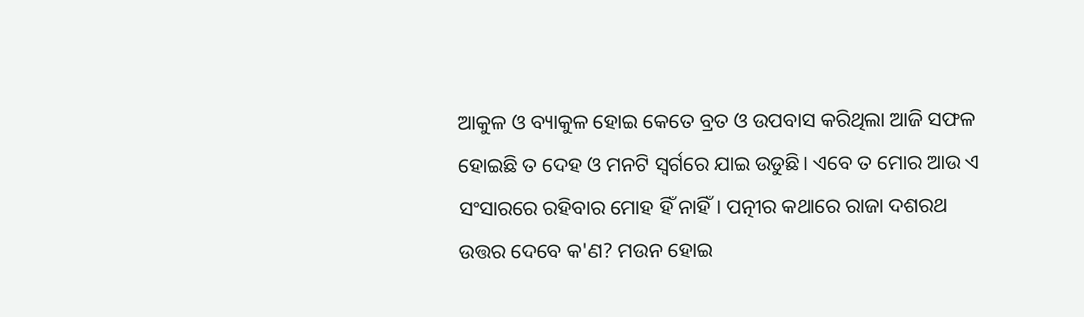ଆକୁଳ ଓ ବ୍ୟାକୁଳ ହୋଇ କେତେ ବ୍ରତ ଓ ଉପବାସ କରିଥିଲା ଆଜି ସଫଳ ହୋଇଛି ତ ଦେହ ଓ ମନଟି ସ୍ୱର୍ଗରେ ଯାଇ ଉଡୁଛି। ଏବେ ତ ମୋର ଆଉ ଏ ସଂସାରରେ ରହିବାର ମୋହ ହିଁ ନାହିଁ। ପତ୍ନୀର କଥାରେ ରାଜା ଦଶରଥ ଉତ୍ତର ଦେବେ କ'ଣ? ମଉନ ହୋଇ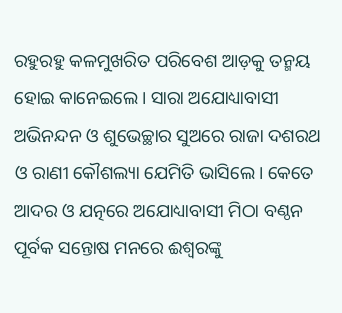ରହୁରହୁ କଳମୁଖରିତ ପରିବେଶ ଆଡ଼କୁ ତନ୍ମୟ ହୋଇ କାନେଇଲେ। ସାରା ଅଯୋଧ୍ୟାବାସୀ ଅଭିନନ୍ଦନ ଓ ଶୁଭେଚ୍ଛାର ସୁଅରେ ରାଜା ଦଶରଥ ଓ ରାଣୀ କୌଶଲ୍ୟା ଯେମିତି ଭାସିଲେ। କେତେ ଆଦର ଓ ଯତ୍ନରେ ଅଯୋଧ୍ୟାବାସୀ ମିଠା ବଣ୍ଠନ ପୂର୍ବକ ସନ୍ତୋଷ ମନରେ ଈଶ୍ୱରଙ୍କୁ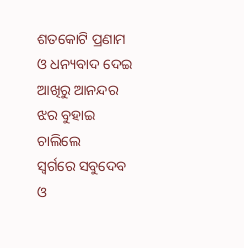ଶତକୋଟି ପ୍ରଣାମ ଓ ଧନ୍ୟବାଦ ଦେଇ ଆଖିରୁ ଆନନ୍ଦର ଝର ବୁହାଇ ଚାଲିଲେ
ସ୍ୱର୍ଗରେ ସବୁଦେବ ଓ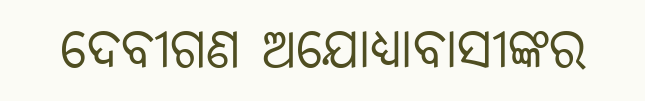ଦେବୀଗଣ ଅଯୋଧ୍ୟାବାସୀଙ୍କର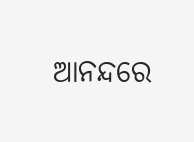ଆନନ୍ଦରେ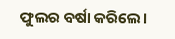ଫୁଲର ବର୍ଷା କରିଲେ।